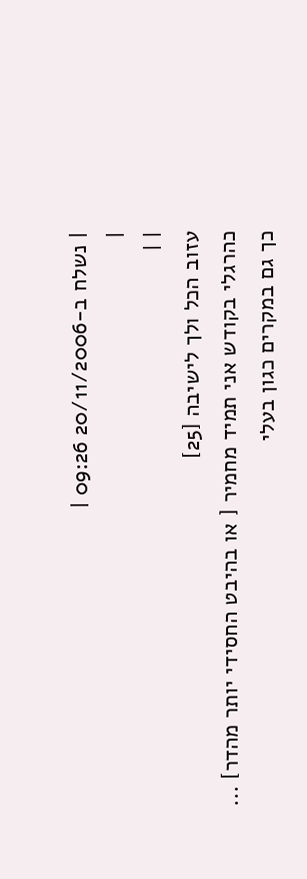| נשלח ב-20/11/2006 09:26 |
|
| |
עזוב הכל ולך לישיבה [25]
כהרגלי בקודש אני תמיד מחמיר [ או בהיבט החסידי יותר מהדר] ...
כך גם במקרים כגון בעלי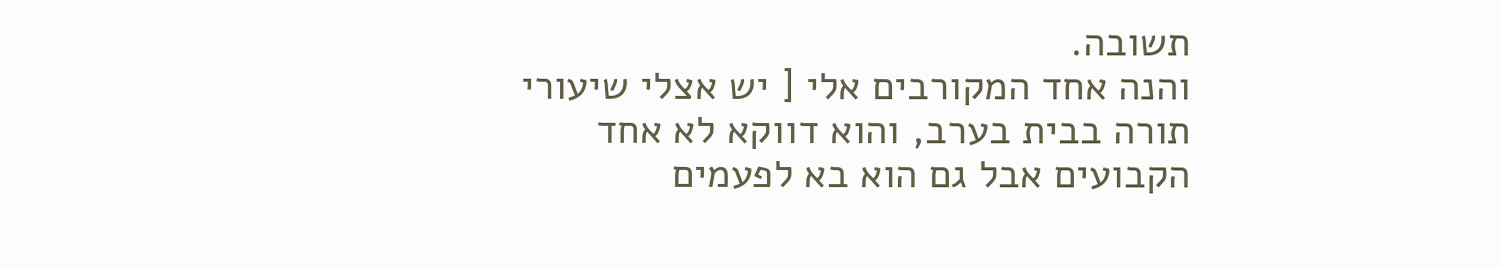תשובה.
והנה אחד המקורבים אלי [ יש אצלי שיעורי תורה בבית בערב, והוא דווקא לא אחד הקבועים אבל גם הוא בא לפעמים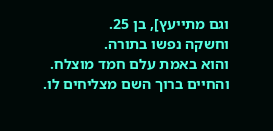וגם מתייעץ], בן 25.
וחשקה נפשו בתורה.
והוא באמת עלם חמד מוצלח.
והחיים ברוך השם מצליחים לו.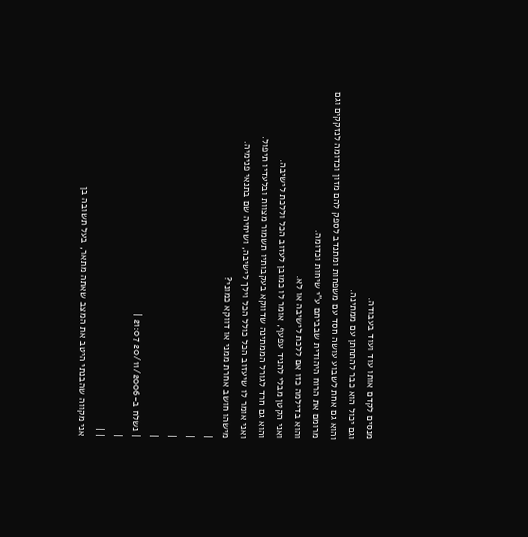מנסים לקדם אותו עוד ועוד בעבודה.
וגם יכול הוא כבר להתחתן עם ממתינה.
והוא גם אחת לשבוע עושה חסד עם משפחות ומתנדב לספק להם מזון וכדומה לנזקקים וגם מרומם את הרוח היהודית שבביתם ע"י שיחות וכדומה.
והוא בדילמה כזו אם ללכת לישיבה או לא.
ואני הקטן מבלי להניד עפעף, אומר לו כמובן לעזוב הכל וללכת לישיבה.
והוא גם חרד לגורל הממתינה שדווקא בעקבותיו תשמור מצוות ובלעדיו תיפול.
ואני אומר לו שיעזוב הכל כולל הכל וילך לישיבה, ושיחיה שם בתנאי פנימיה.
מישהו חושב אחרת ממני או דווקא כמוני?
|
|
|
|
| נשלח ב-20/11/2006 21:07 |
|
| |
אני מקווה שהבנתי היטב את המצב שאתה מתאר, בעל תשובה בן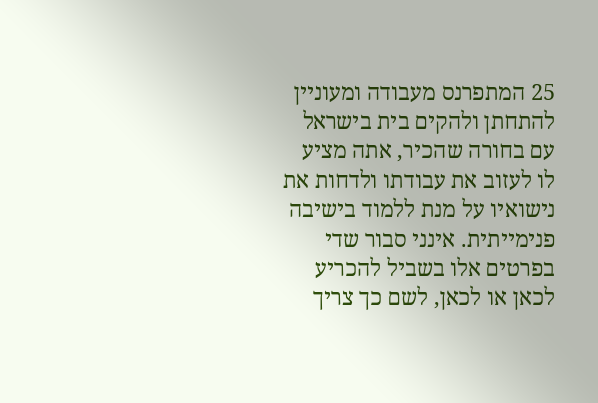25 המתפרנס מעבודה ומעוניין להתחתן ולהקים בית בישראל עם בחורה שהכיר, אתה מציע לו לעזוב את עבודתו ולדחות את נישואיו על מנת ללמוד בישיבה פנימייתית. אינני סבור שדי בפרטים אלו בשביל להכריע לכאן או לכאן, לשם כך צריך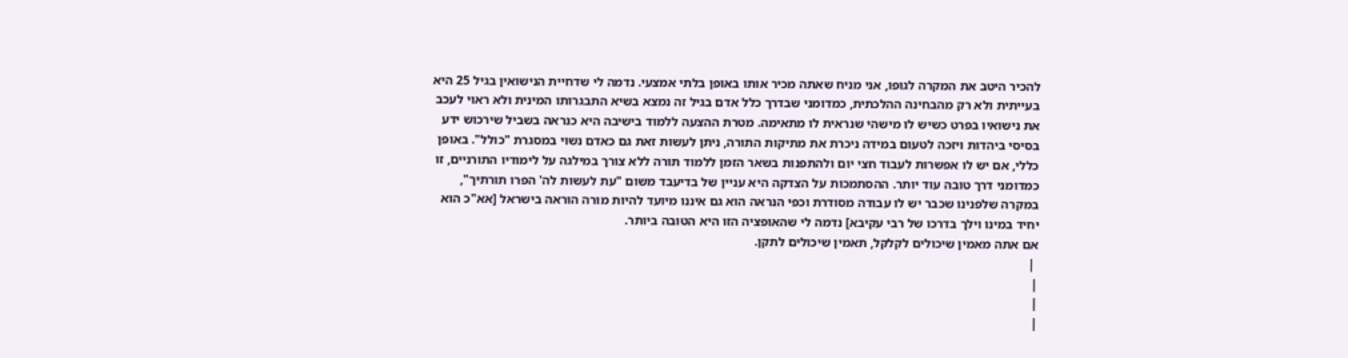להכיר היטב את המקרה לגופו, אני מניח שאתה מכיר אותו באופן בלתי אמצעי. נדמה לי שדחיית הנישואין בגיל 25 היא בעייתית ולא רק מהבחינה ההלכתית, כמדומני שבדרך כלל אדם בגיל זה נמצא בשיא התבגרותו המינית ולא ראוי לעכב את נישואיו בפרט כשיש לו מישהי שנראית לו מתאימה. מטרת ההצעה ללמוד בישיבה היא כנראה בשביל שירכוש ידע בסיסי ביהדות ויזכה לטעום במידה ניכרת את מתיקות התורה, ניתן לעשות זאת גם כאדם נשוי במסגרת "כולל". באופן כללי, אם יש לו אפשרות לעבוד חצי יום ולהתפנות בשאר הזמן ללמוד תורה ללא צורך במילגה על לימודיו התורניים, זו כמדומני דרך טובה עוד יותר. ההסתמכות על הצדקה היא עניין של בדיעבד משום "עת לעשות לה' הפרו תורתיך", במקרה שלפנינו שכבר יש לו עבודה מסודרת וכפי הנראה הוא גם איננו מיועד להיות מורה הוראה בישראל [אא"כ הוא יחיד במינו וילך בדרכו של רבי עקיבא] נדמה לי שהאופציה הזו היא הטובה ביותר.
אם אתה מאמין שיכולים לקלקל, תאמין שיכולים לתקן.
 |
|
|
|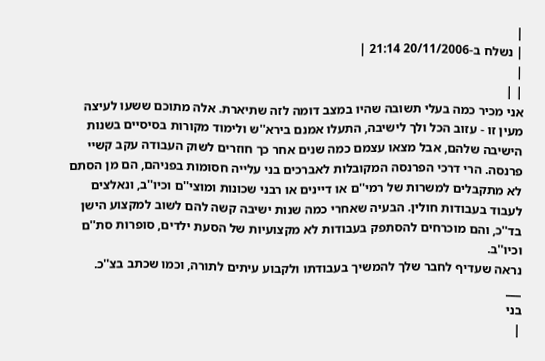|
| נשלח ב-20/11/2006 21:14 |
|
| |
אני מכיר כמה בעלי תשובה שהיו במצב דומה לזה שתיארת. אלה מתוכם ששעו לעיצה מעין זו - עזוב הכל ולך לישיבה, התעלו אמנם בירא''ש ולימוד מקורות בסיסיים בשנות הישיבה שלהם, אבל מצאו עצמם כמה שנים אחר כך חוזרים לשוק העבודה עקב קשיי פרנסה. הרי דרכי הפרנסה המקובלות לאברכים בני עלייה חסומות בפניהם, הם מן הסתם לא מתקבלים למשרות של רמי''ם או דיינים או רבני שכונות ומוצי''ם וכיו''ב, ונאלצים לעבוד בעבודות חולין. הבעיה שאחרי כמה שנות ישיבה קשה להם לשוב למקצוע הישן בד''כ, והם מוכרחים להסתפק בעבודות לא מקצועיות של הסעת ילדים, סופרות סת''ם וכיו''ב.
נראה שעדיף לחבר שלך להמשיך בעבודתו ולקבוע עיתים לתורה, וכמו שכתב בצ''כ.
___
בני
|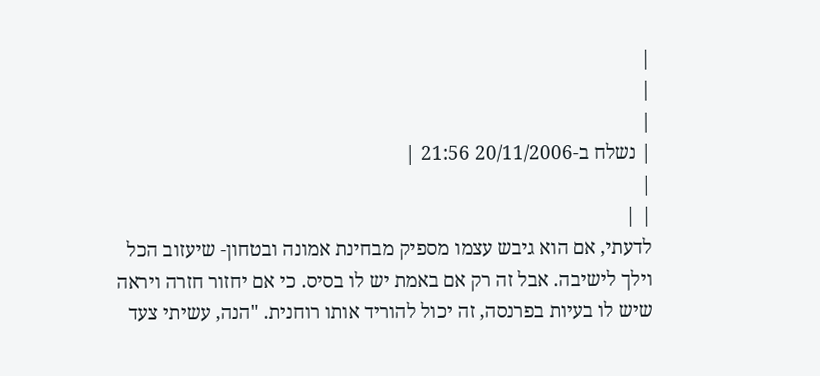|
|
|
| נשלח ב-20/11/2006 21:56 |
|
| |
לדעתי, אם הוא גיבש עצמו מספיק מבחינת אמונה ובטחון- שיעזוב הכל וילך לישיבה. אבל זה רק אם באמת יש לו בסיס. כי אם יחזור חזרה ויראה שיש לו בעיות בפרנסה, זה יכול להוריד אותו רוחנית. "הנה, עשיתי צעד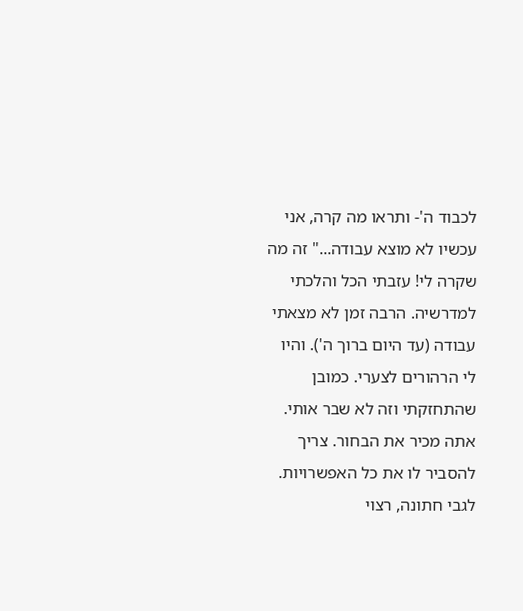לכבוד ה'- ותראו מה קרה, אני עכשיו לא מוצא עבודה..." זה מה שקרה לי! עזבתי הכל והלכתי למדרשיה. הרבה זמן לא מצאתי עבודה (עד היום ברוך ה'). והיו לי הרהורים לצערי. כמובן שהתחזקתי וזה לא שבר אותי. אתה מכיר את הבחור. צריך להסביר לו את כל האפשרויות. לגבי חתונה, רצוי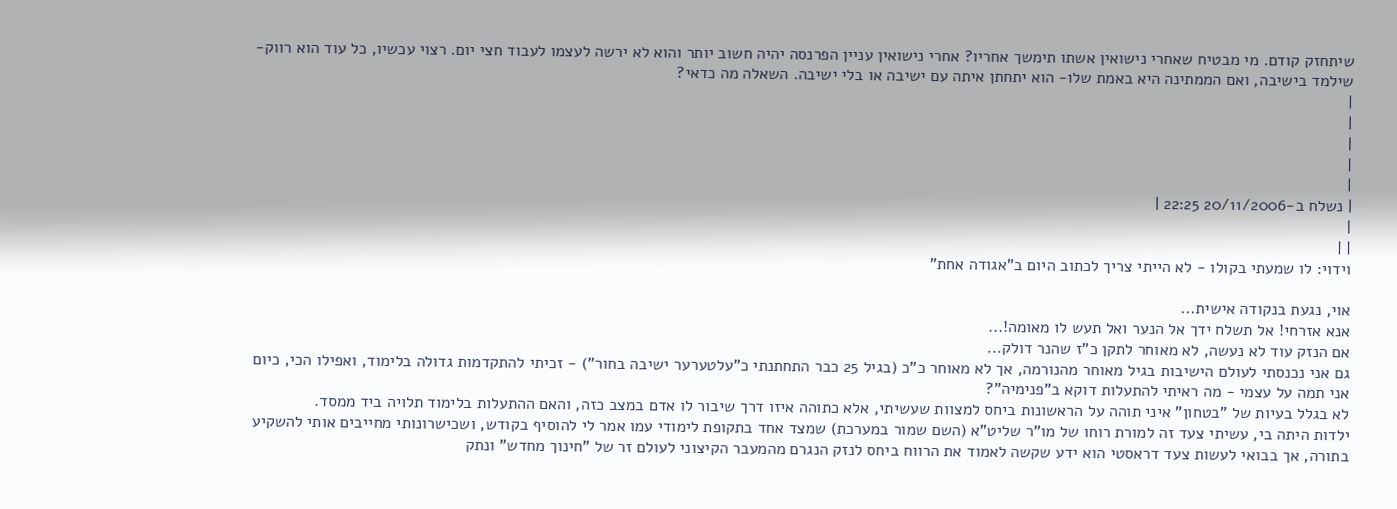שיתחזק קודם. מי מבטיח שאחרי נישואין אשתו תימשך אחריו? אחרי נישואין עניין הפרנסה יהיה חשוב יותר והוא לא ירשה לעצמו לעבוד חצי יום. רצוי עכשיו, כל עוד הוא רווק- שילמד בישיבה, ואם הממתינה היא באמת שלו- הוא יתחתן איתה עם ישיבה או בלי ישיבה. השאלה מה כדאי?
|
|
|
|
|
| נשלח ב-20/11/2006 22:25 |
|
| |
וידוי: לו שמעתי בקולו - לא הייתי צריך לכתוב היום ב"אגודה אחת"

אוי, נגעת בנקודה אישית...
אנא אזרחי! אל תשלח ידך אל הנער ואל תעש לו מאומה!...
אם הנזק עוד לא נעשה, לא מאוחר לתקן כ"ז שהנר דולק...
גם אני נכנסתי לעולם הישיבות בגיל מאוחר מהנורמה, אך לא מאוחר כ"כ (בגיל 25 כבר התחתנתי כ"עלטערער ישיבה בחור") - זכיתי להתקדמות גדולה בלימוד, ואפילו הכי, כיום אני תמה על עצמי - מה ראיתי להתעלות דוקא ב"פנימיה"?
לא בגלל בעיות של "בטחון" איני תוהה על הראשונות ביחס למצוות שעשיתי, אלא כתוהה איזו דרך שיבור לו אדם במצב כזה, והאם ההתעלות בלימוד תלויה ביד ממסד.
ילדות היתה בי, עשיתי צעד זה למורת רוחו של מו"ר שליט"א (השם שמור במערכת) שמצד אחד בתקופת לימודי עמו אמר לי להוסיף בקודש, ושכישרונותי מחייבים אותי להשקיע בתורה, אך בבואי לעשות צעד דראסטי הוא ידע שקשה לאמוד את הרווח ביחס לנזק הנגרם מהמעבר הקיצוני לעולם זר של "חינוך מחדש" ונתק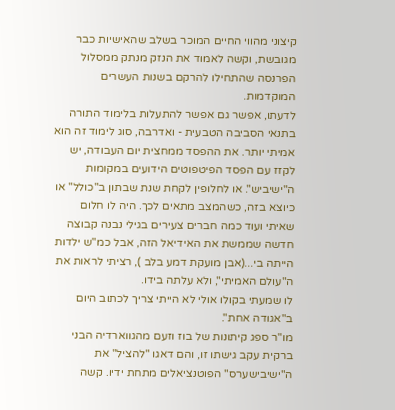קיצוני מהווי החיים המוכר בשלב שהאישיות כבר מגובשת, וקשה לאמוד את הנזק מנתק ממסלול הפרנסה שהתחילו להרקם בשנות העשרים המוקדמות.
לדעתו, אפשר גם אפשר להתעלות בלימוד התורה בתנאי הסביבה הטבעית - ואדרבה, סוג לימוד זה הוא אמיתי יותר. את ההפסד ממחצית יום העבודה, יש לקזז עם הפסד הפיטפוטים הידועים במקומות ה"ישיביש". או לחלופין לקחת שנת שבתון ב"כולל" או כיוצא בזה, כשהמצב מתאים לכך. היה לו חלום שאיתי ועוד כמה חברים צעירים בגילי נבנה קבוצה חדשה שממשת את האידיאל הזה, אבל כמ"ש ילדות הייתה בי...(אבן מועקת דמע בלב ), רציתי לראות את ה"עולם האמיתי", ולא עלתה בידו.
לו שמעתי בקולו אולי לא הייתי צריך לכתוב היום ב"אגודה אחת".
מו"ר ספג קיתונות של בוז וזעם מהגווארדיה הבני ברקית עקב גישתו זו, והם דאגו "להציל" את ה"ישיבישערס" הפוטנציאלים מתחת ידיו. קשה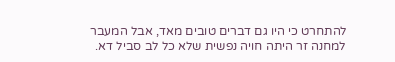להתחרט כי היו גם דברים טובים מאד, אבל המעבר למחנה זר היתה חויה נפשית שלא כל לב סביל דא.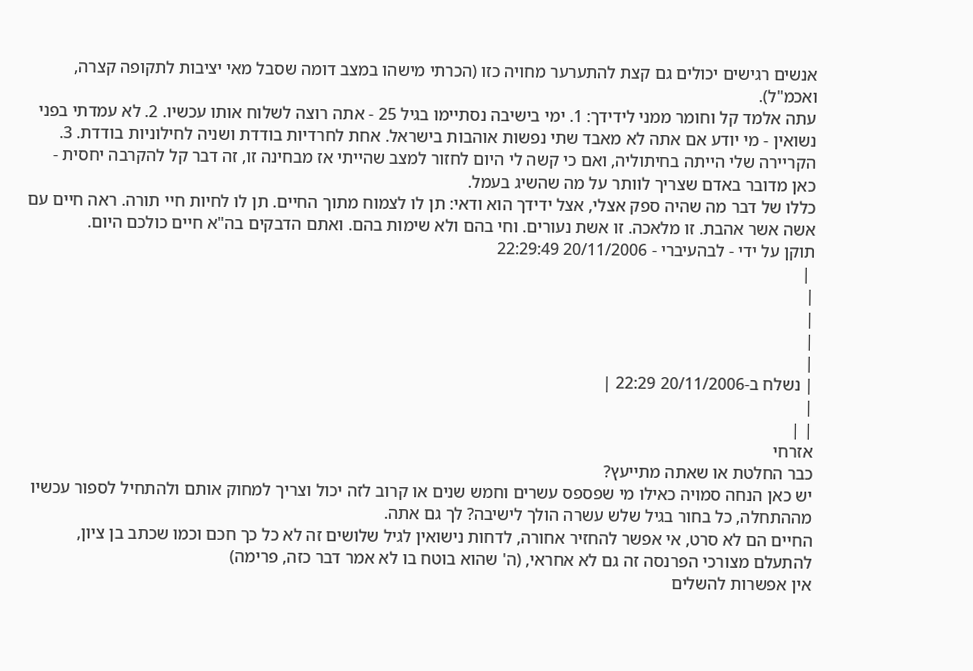אנשים רגישים יכולים גם קצת להתערער מחויה כזו (הכרתי מישהו במצב דומה שסבל מאי יציבות לתקופה קצרה, ואכמ"ל).
עתה אלמד קל וחומר ממני לידידך: 1. ימי בישיבה נסתיימו בגיל 25 - אתה רוצה לשלוח אותו עכשיו. 2. לא עמדתי בפני נשואין - מי יודע אם אתה לא מאבד שתי נפשות אוהבות בישראל. אחת לחרדיות בודדת ושניה לחילוניות בודדת. 3. הקריירה שלי הייתה בחיתוליה, ואם כי קשה לי היום לחזור למצב שהייתי אז מבחינה זו, זה דבר קל להקרבה יחסית - כאן מדובר באדם שצריך לוותר על מה שהשיג בעמל.
כללו של דבר מה שהיה ספק אצלי, אצל ידידך הוא ודאי: תן לו לצמוח מתוך החיים. תן לו לחיות חיי תורה. ראה חיים עם אשה אשר אהבת. זו מלאכה. זו אשת נעורים. וחי בהם ולא שימות בהם. ואתם הדבקים בה"א חיים כולכם היום.
תוקן על ידי - לבהעיברי - 20/11/2006 22:29:49
 |
|
|
|
|
| נשלח ב-20/11/2006 22:29 |
|
| |
אזרחי
כבר החלטת או שאתה מתייעץ?
יש כאן הנחה סמויה כאילו מי שפספס עשרים וחמש שנים או קרוב לזה יכול וצריך למחוק אותם ולהתחיל לספור עכשיו מההתחלה, כל בחור בגיל שלש עשרה הולך לישיבה? לך גם אתה.
החיים הם לא סרט, אי אפשר להחזיר אחורה, לדחות נישואין לגיל שלושים זה לא כל כך חכם וכמו שכתב בן ציון, להתעלם מצורכי הפרנסה זה גם לא אחראי, (ה' שהוא בוטח בו לא אמר דבר כזה, פרימה)
אין אפשרות להשלים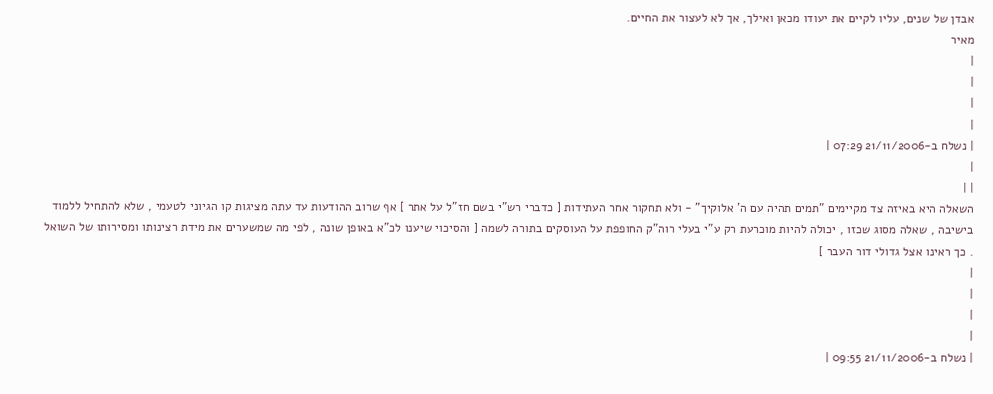אבדן של שנים, עליו לקיים את יעודו מכאן ואילך, אך לא לעצור את החיים.
מאיר
|
|
|
|
| נשלח ב-21/11/2006 07:29 |
|
| |
השאלה היא באיזה צד מקיימים "תמים תהיה עם ה' אלוקיך" - ולא תחקור אחר העתידות [ כדברי רש"י בשם חז"ל על אתר ] אף שרוב ההודעות עד עתה מציגות קו הגיוני לטעמי , שלא להתחיל ללמוד בישיבה , שאלה מסוג שכזו , יכולה להיות מוכרעת רק ע"י בעלי רוה"ק החופפת על העוסקים בתורה לשמה [ והסיכוי שיענו לכ"א באופן שונה , לפי מה שמשערים את מידת רצינותו ומסירותו של השואל . כך ראינו אצל גדולי דור העבר ]
|
|
|
|
| נשלח ב-21/11/2006 09:55 |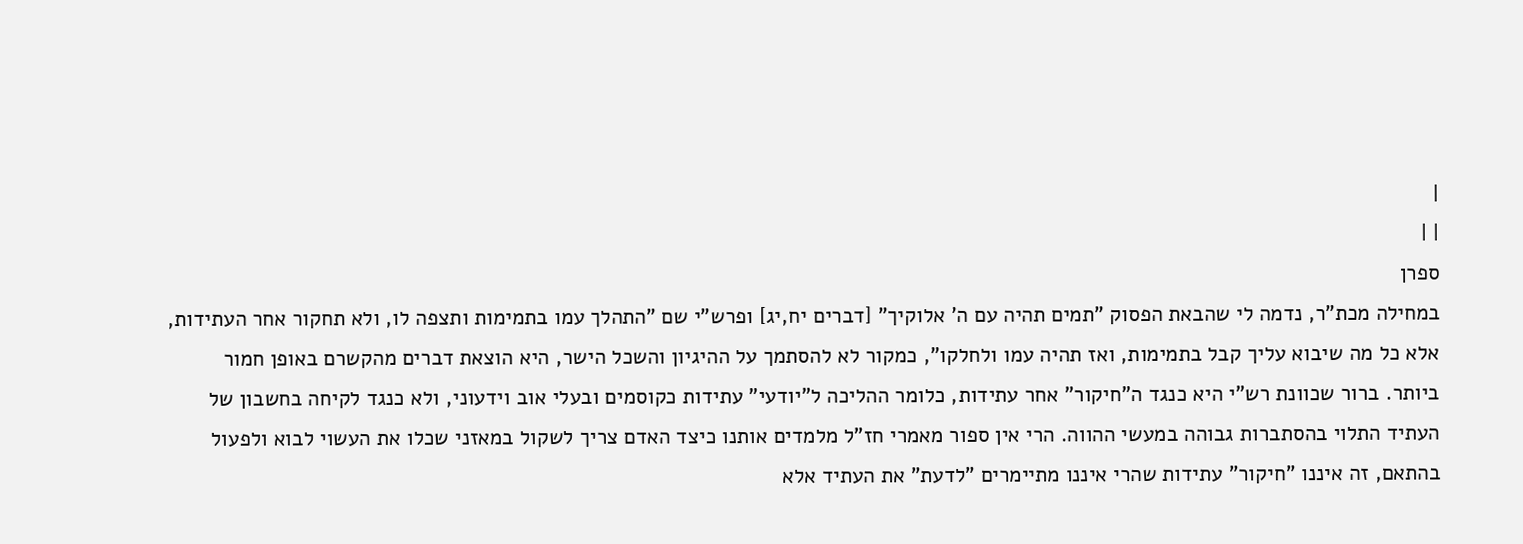|
| |
ספרן
במחילה מכת"ר, נדמה לי שהבאת הפסוק "תמים תהיה עם ה' אלוקיך" [דברים יח,יג] ופרש"י שם "התהלך עמו בתמימות ותצפה לו, ולא תחקור אחר העתידות, אלא כל מה שיבוא עליך קבל בתמימות, ואז תהיה עמו ולחלקו", כמקור לא להסתמך על ההיגיון והשכל הישר, היא הוצאת דברים מהקשרם באופן חמור ביותר. ברור שכוונת רש"י היא כנגד ה"חיקור" אחר עתידות, כלומר ההליכה ל"יודעי" עתידות כקוסמים ובעלי אוב וידעוני, ולא כנגד לקיחה בחשבון של העתיד התלוי בהסתברות גבוהה במעשי ההווה. הרי אין ספור מאמרי חז"ל מלמדים אותנו כיצד האדם צריך לשקול במאזני שכלו את העשוי לבוא ולפעול בהתאם, זה איננו "חיקור" עתידות שהרי איננו מתיימרים "לדעת" את העתיד אלא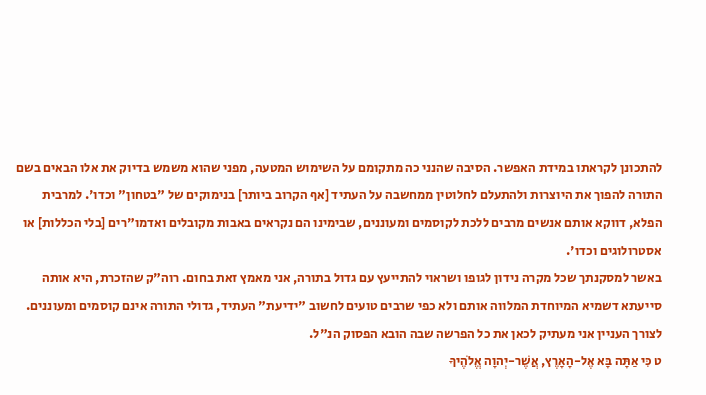להתכונן לקראתו במידת האפשר. הסיבה שהנני כה מתקומם על השימוש המטעה, מפני שהוא משמש בדיוק את אלו הבאים בשם התורה להפוך את היוצרות ולהתעלם לחלוטין ממחשבה על העתיד [אף הקרוב ביותר] בנימוקים של "בטחון" וכדו'. למרבית הפלא, דווקא אותם אנשים מרבים ללכת לקוסמים ומעוננים, שבימינו הם נקראים באבות מקובלים ואדמו"רים [בלי הכללות] או אסטרולוגים וכדו'.
באשר למסקנתך שכל מקרה נידון לגופו ושראוי להתייעץ עם גדול בתורה, אני מאמץ זאת בחום. רוה"ק שהזכרת, היא אותה סייעתא דשמיא המיוחדת המלווה אותם ולא כפי שרבים טועים לחשוב "ידיעת" העתיד, גדולי התורה אינם קוסמים ומעוננים.
לצורך העניין אני מעתיק לכאן את כל הפרשה שבה הובא הפסוק הנ"ל.
ט כִּי אַתָּה בָּא אֶל-הָאָרֶץ, אֲשֶׁר-יְהוָה אֱלֹהֶיךָ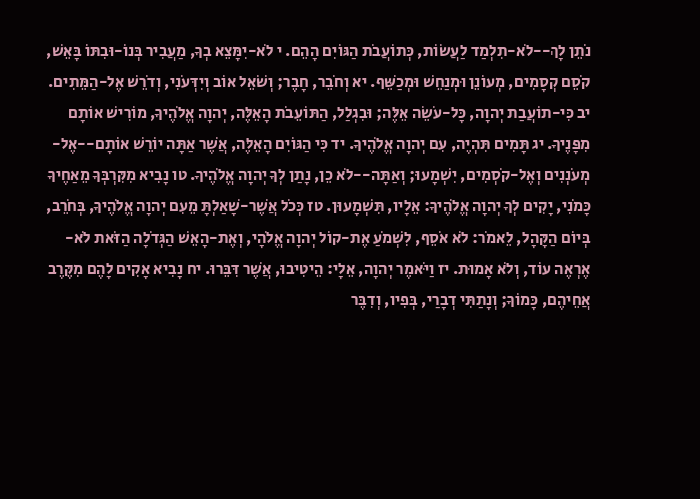נֹתֵן לָךְ--לֹא-תִלְמַד לַעֲשׂוֹת, כְּתוֹעֲבֹת הַגּוֹיִם הָהֵם. י לֹא-יִמָּצֵא בְךָ, מַעֲבִיר בְּנוֹ-וּבִתּוֹ בָּאֵשׁ, קֹסֵם קְסָמִים, מְעוֹנֵן וּמְנַחֵשׁ וּמְכַשֵּׁף. יא וְחֹבֵר, חָבֶר; וְשֹׁאֵל אוֹב וְיִדְּעֹנִי, וְדֹרֵשׁ אֶל-הַמֵּתִים. יב כִּי-תוֹעֲבַת יְהוָה, כָּל-עֹשֵׂה אֵלֶּה; וּבִגְלַל, הַתּוֹעֵבֹת הָאֵלֶּה, יְהוָה אֱלֹהֶיךָ, מוֹרִישׁ אוֹתָם מִפָּנֶיךָ. יג תָּמִים תִּהְיֶה, עִם יְהוָה אֱלֹהֶיךָ. יד כִּי הַגּוֹיִם הָאֵלֶּה, אֲשֶׁר אַתָּה יוֹרֵשׁ אוֹתָם--אֶל-מְעֹנְנִים וְאֶל-קֹסְמִים, יִשְׁמָעוּ; וְאַתָּה--לֹא כֵן, נָתַן לְךָ יְהוָה אֱלֹהֶיךָ. טו נָבִיא מִקִּרְבְּךָ מֵאַחֶיךָ כָּמֹנִי, יָקִים לְךָ יְהוָה אֱלֹהֶיךָ: אֵלָיו, תִּשְׁמָעוּן. טז כְּכֹל אֲשֶׁר-שָׁאַלְתָּ מֵעִם יְהוָה אֱלֹהֶיךָ, בְּחֹרֵב, בְּיוֹם הַקָּהָל, לֵאמֹר: לֹא אֹסֵף, לִשְׁמֹעַ אֶת-קוֹל יְהוָה אֱלֹהָי, וְאֶת-הָאֵשׁ הַגְּדֹלָה הַזֹּאת לֹא-אֶרְאֶה עוֹד, וְלֹא אָמוּת. יז וַיֹּאמֶר יְהוָה, אֵלָי: הֵיטִיבוּ, אֲשֶׁר דִּבֵּרוּ. יח נָבִיא אָקִים לָהֶם מִקֶּרֶב אֲחֵיהֶם, כָּמוֹךָ; וְנָתַתִּי דְבָרַי, בְּפִיו, וְדִבֶּר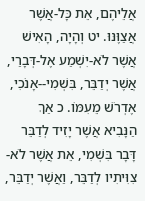אֲלֵיהֶם, אֵת כָּל-אֲשֶׁר אֲצַוֶּנּוּ. יט וְהָיָה, הָאִישׁ אֲשֶׁר לֹא-יִשְׁמַע אֶל-דְּבָרַי, אֲשֶׁר יְדַבֵּר, בִּשְׁמִי--אָנֹכִי, אֶדְרֹשׁ מֵעִמּוֹ. כ אַךְ הַנָּבִיא אֲשֶׁר יָזִיד לְדַבֵּר דָּבָר בִּשְׁמִי, אֵת אֲשֶׁר לֹא-צִוִּיתִיו לְדַבֵּר, וַאֲשֶׁר יְדַבֵּר,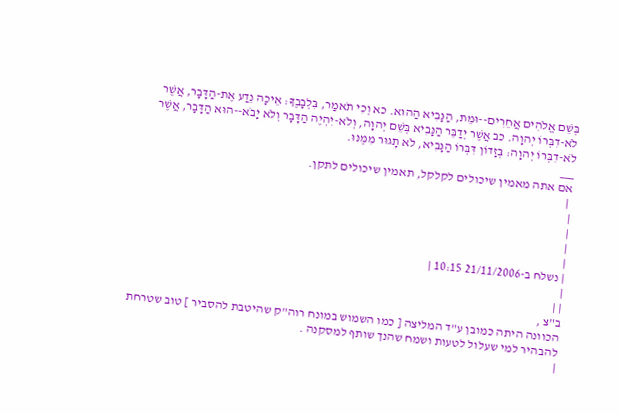בְּשֵׁם אֱלֹהִים אֲחֵרִים--וּמֵת, הַנָּבִיא הַהוּא. כא וְכִי תֹאמַר, בִּלְבָבֶךָ: אֵיכָה נֵדַע אֶת-הַדָּבָר, אֲשֶׁר לֹא-דִבְּרוֹ יְהוָה. כב אֲשֶׁר יְדַבֵּר הַנָּבִיא בְּשֵׁם יְהוָה, וְלֹא-יִהְיֶה הַדָּבָר וְלֹא יָבֹא--הוּא הַדָּבָר, אֲשֶׁר לֹא-דִבְּרוֹ יְהוָה: בְּזָדוֹן דִּבְּרוֹ הַנָּבִיא, לֹא תָגוּר מִמֶּנּוּ.
___
אם אתה מאמין שיכולים לקלקל, תאמין שיכולים לתקן.
 |
|
|
|
|
| נשלח ב-21/11/2006 10:15 |
|
| |
ב"צ ,
הכוונה היתה כמובן ע"ד המליצה [ כמו השמוש במונח רוה"ק שהיטבת להסביר ] טוב שטרחת להבהיר למי שעלול לטעות ושמח שהנך שותף למסקנה .
|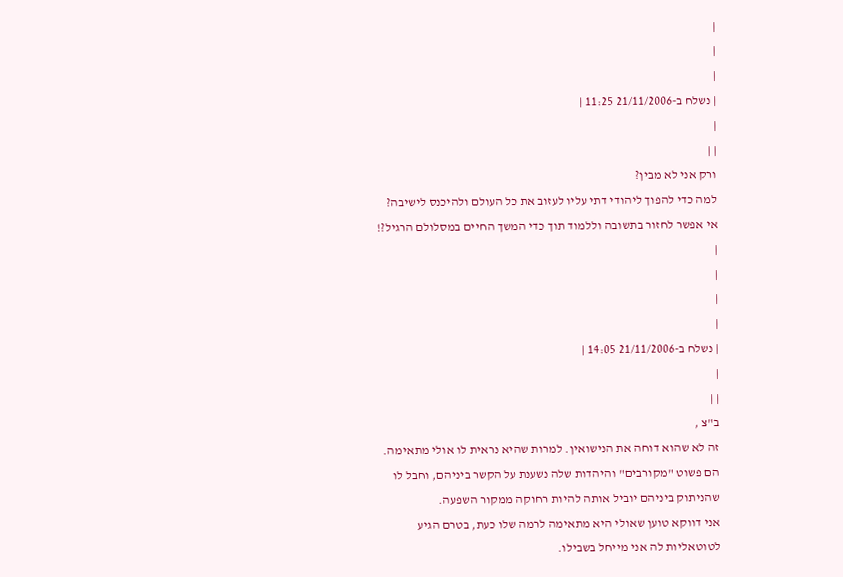|
|
|
| נשלח ב-21/11/2006 11:25 |
|
| |
ורק אני לא מבין?
למה כדי להפוך ליהודי דתי עליו לעזוב את כל העולם ולהיכנס לישיבה?
אי אפשר לחזור בתשובה וללמוד תוך כדי המשך החיים במסלולם הרגיל?!
|
|
|
|
| נשלח ב-21/11/2006 14:05 |
|
| |
ב"צ ,
זה לא שהוא דוחה את הנישואין. למרות שהיא נראית לו אולי מתאימה.
הם פשוט "מקורבים" והיהדות שלה נשענת על הקשר ביניהם, וחבל לו שהניתוק ביניהם יוביל אותה להיות רחוקה ממקור השפעה.
אני דווקא טוען שאולי היא מתאימה לרמה שלו כעת, בטרם הגיע לטוטאליות לה אני מייחל בשבילו.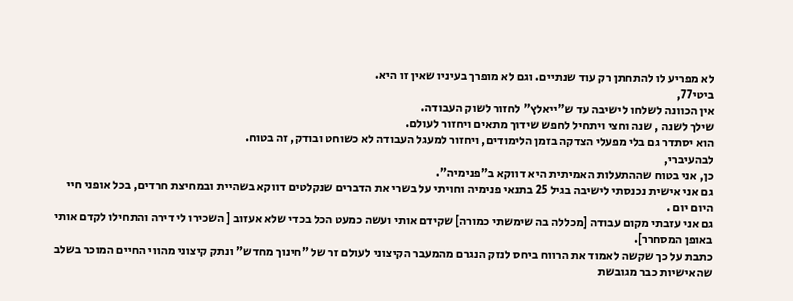לא מפריע לו להתחתן רק עוד שנתיים. וגם לא מופרך בעיניו שאין זו היא.
ביטי77,
אין הכוונה לשלחו לישיבה עד ש"ייאלץ" לחזור לשוק העבודה.
שילך לשנה , שנה וחצי ויתחיל לחפש שידוך מתאים ויחזור לעולם.
הוא יסתדר גם בלי מפעלי הצדקה בזמן הלימודים, ויחזור למעגל העבודה לא כשוחט ובודק, זה בטוח.
לבהעיברי,
כן, אני בטוח שההתעלות האמיתית היא דווקא ב"פנימיה".
גם אני אישית נכנסתי לישיבה בגיל 25 בתנאי פנימיה וחויתי על בשרי את הדברים שנקלטים דווקא בשהיית ובמחיצת חרדים, בכל אופני חיי היום יום .
גם אני עזבתי מקום עבודה [מכללה בה שימשתי כמורה] שקידם אותי ועשה כמעט הכל בכדי שלא אעזוב [ השכירו לי דירה והתחילו לקדם אותי באופן המסחרר].
כתבת על כך שקשה לאמוד את הרווח ביחס לנזק הנגרם מהמעבר הקיצוני לעולם זר של "חינוך מחדש" ונתק קיצוני מהווי החיים המוכר בשלב שהאישיות כבר מגובשת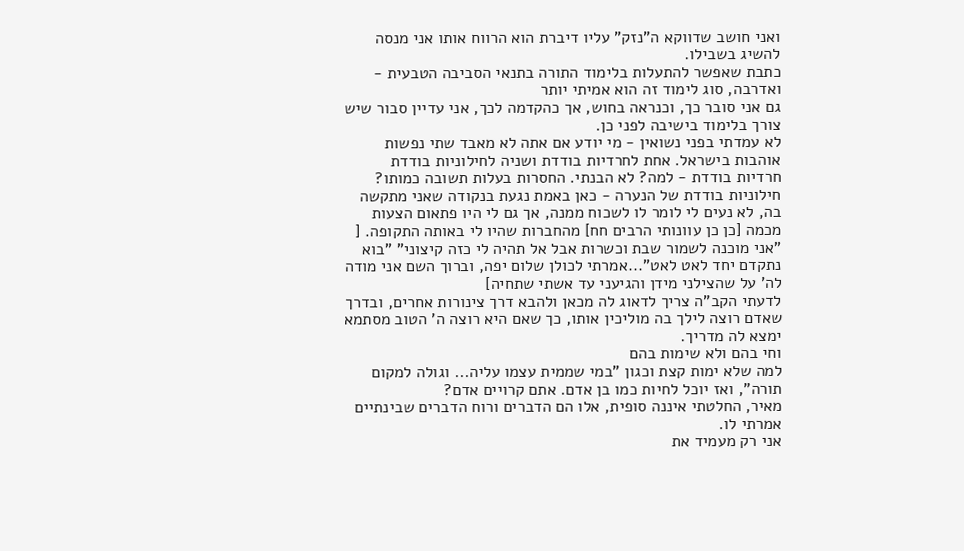ואני חושב שדווקא ה"נזק" עליו דיברת הוא הרווח אותו אני מנסה להשיג בשבילו.
כתבת שאפשר להתעלות בלימוד התורה בתנאי הסביבה הטבעית - ואדרבה, סוג לימוד זה הוא אמיתי יותר
גם אני סובר כך, וכנראה בחוש, אך כהקדמה לכך, אני עדיין סבור שיש צורך בלימוד בישיבה לפני כן.
לא עמדתי בפני נשואין - מי יודע אם אתה לא מאבד שתי נפשות אוהבות בישראל. אחת לחרדיות בודדת ושניה לחילוניות בודדת
חרדיות בודדת - למה? לא הבנתי. החסרות בעלות תשובה כמותו?
חילוניות בודדת של הנערה - כאן באמת נגעת בנקודה שאני מתקשה בה, לא נעים לי לומר לו לשכוח ממנה, אך גם לי היו פתאום הצעות מכמה [כן כן עוונותי הרבים חח] מהחברות שהיו לי באותה התקופה. [ "אני מוכנה לשמור שבת וכשרות אבל אל תהיה לי כזה קיצוני" "בוא נתקדם יחד לאט לאט"...אמרתי לכולן שלום יפה, וברוך השם אני מודה לה' על שהצילני מידן והגיעני עד אשתי שתחיה]
לדעתי הקב"ה צריך לדאוג לה מכאן ולהבא דרך צינורות אחרים, ובדרך שאדם רוצה לילך בה מוליכין אותו, כך שאם היא רוצה ה' הטוב מסתמא ימצא לה מדריך.
וחי בהם ולא שימות בהם
למה שלא ימות קצת וכגון "במי שממית עצמו עליה... וגולה למקום תורה", ואז יוכל לחיות כמו בן אדם. אתם קרויים אדם?
מאיר, החלטתי איננה סופית, אלו הם הדברים ורוח הדברים שבינתיים אמרתי לו.
אני רק מעמיד את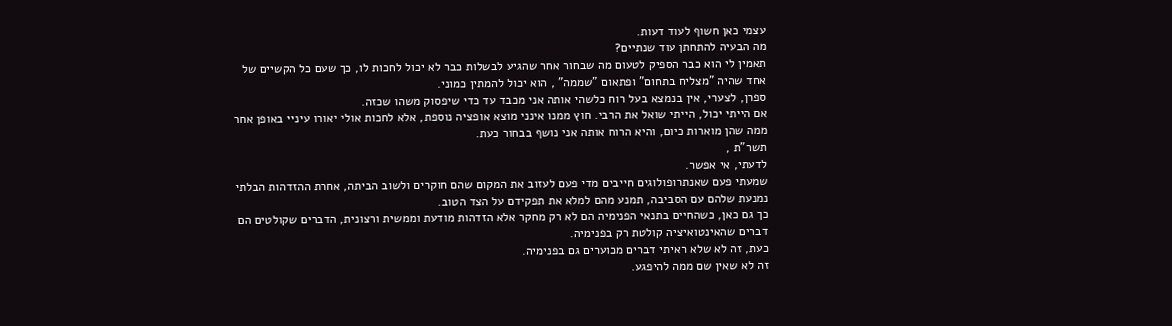עצמי כאן חשוף לעוד דעות.
מה הבעיה להתחתן עוד שנתיים?
תאמין לי הוא כבר הספיק לטעום מה שבחור אחר שהגיע לבשלות כבר לא יכול לחכות לו, כך שעם כל הקשיים של אחד שהיה "מצליח בתחום" ופתאום "שממה" , הוא יכול להמתין כמוני.
ספרן, לצערי, אין בנמצא בעל רוח כלשהי אותה אני מכבד עד כדי שיפסוק משהו שכזה.
אם הייתי יכול, הייתי שואל את הרבי. חוץ ממנו אינני מוצא אופציה נוספת, אלא לחכות אולי יאורו עיניי באופן אחר ממה שהן מוארות כיום, והיא הרוח אותה אני נושף בבחור כעת.
תשר"ת ,
לדעתי, אי אפשר.
שמעתי פעם שאנתרופולוגים חייבים מדי פעם לעזוב את המקום שהם חוקרים ולשוב הביתה, אחרת ההזדהות הבלתי נמנעת שלהם עם הסביבה, תמנע מהם למלא את תפקידם על הצד הטוב.
כך גם כאן, כשהחיים בתנאי הפנימיה הם לא רק מחקר אלא הזדהות מודעת וממשית ורצונית, הדברים שקולטים הם דברים שהאינטואיציה קולטת רק בפנימיה.
כעת, זה לא שלא ראיתי דברים מכוערים גם בפנימיה.
זה לא שאין שם ממה להיפגע.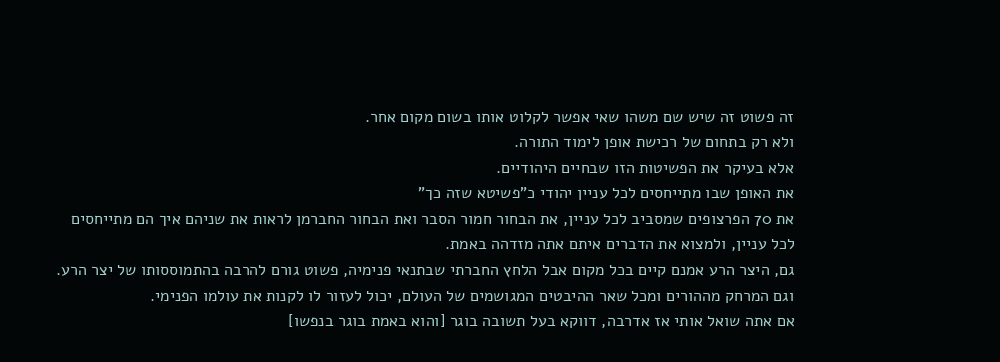זה פשוט זה שיש שם משהו שאי אפשר לקלוט אותו בשום מקום אחר.
ולא רק בתחום של רכישת אופן לימוד התורה.
אלא בעיקר את הפשיטות הזו שבחיים היהודיים.
את האופן שבו מתייחסים לכל עניין יהודי כ"פשיטא שזה כך"
את 70 הפרצופים שמסביב לכל עניין, את הבחור חמור הסבר ואת הבחור החברמן לראות את שניהם איך הם מתייחסים לכל עניין, ולמצוא את הדברים איתם אתה מזדהה באמת.
גם, היצר הרע אמנם קיים בכל מקום אבל הלחץ החברתי שבתנאי פנימיה, פשוט גורם להרבה בהתמוססותו של יצר הרע.
וגם המרחק מההורים ומכל שאר ההיבטים המגושמים של העולם, יכול לעזור לו לקנות את עולמו הפנימי.
אם אתה שואל אותי אז אדרבה, דווקא בעל תשובה בוגר [והוא באמת בוגר בנפשו]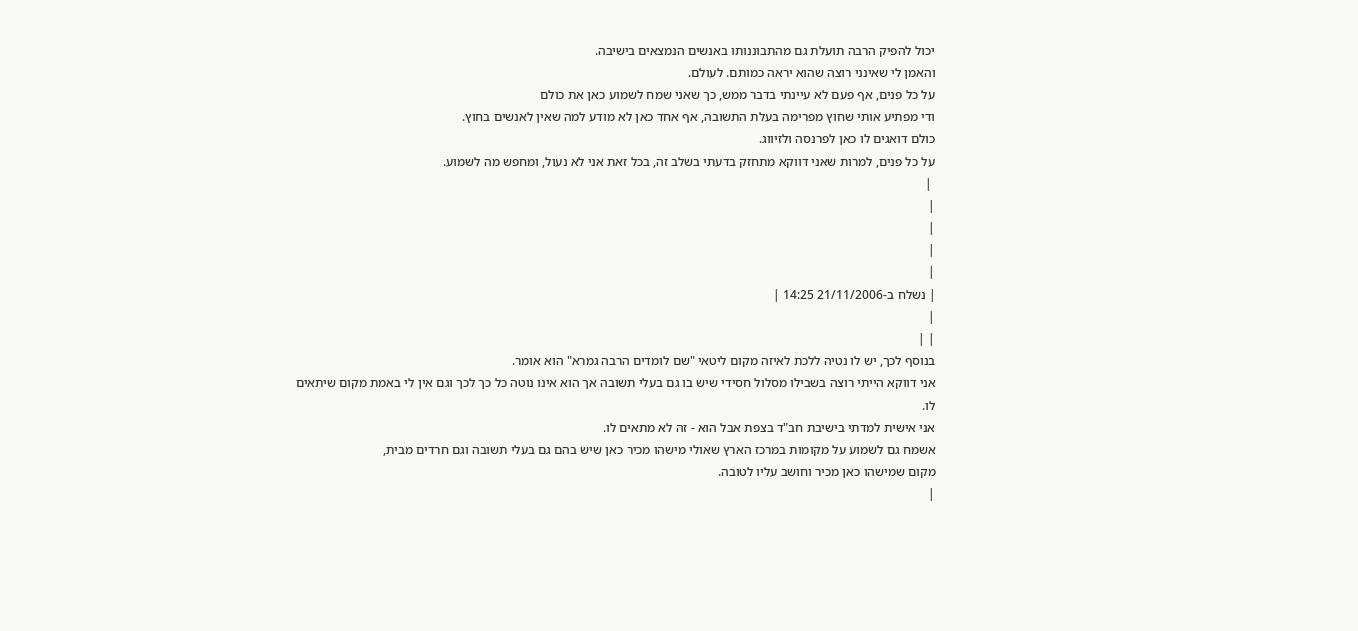יכול להפיק הרבה תועלת גם מהתבוננותו באנשים הנמצאים בישיבה.
והאמן לי שאינני רוצה שהוא יראה כמותם. לעולם.
על כל פנים, אף פעם לא עיינתי בדבר ממש, כך שאני שמח לשמוע כאן את כולם
ודי מפתיע אותי שחוץ מפרימה בעלת התשובה, אף אחד כאן לא מודע למה שאין לאנשים בחוץ.
כולם דואגים לו כאן לפרנסה ולזיווג.
על כל פנים, למרות שאני דווקא מתחזק בדעתי בשלב זה, בכל זאת אני לא נעול, ומחפש מה לשמוע.
 |
|
|
|
|
| נשלח ב-21/11/2006 14:25 |
|
| |
בנוסף לכך, יש לו נטיה ללכת לאיזה מקום ליטאי "שם לומדים הרבה גמרא" הוא אומר.
אני דווקא הייתי רוצה בשבילו מסלול חסידי שיש בו גם בעלי תשובה אך הוא אינו נוטה כל כך לכך וגם אין לי באמת מקום שיתאים לו.
אני אישית למדתי בישיבת חב"ד בצפת אבל הוא - זה לא מתאים לו.
אשמח גם לשמוע על מקומות במרכז הארץ שאולי מישהו מכיר כאן שיש בהם גם בעלי תשובה וגם חרדים מבית,
מקום שמישהו כאן מכיר וחושב עליו לטובה.
|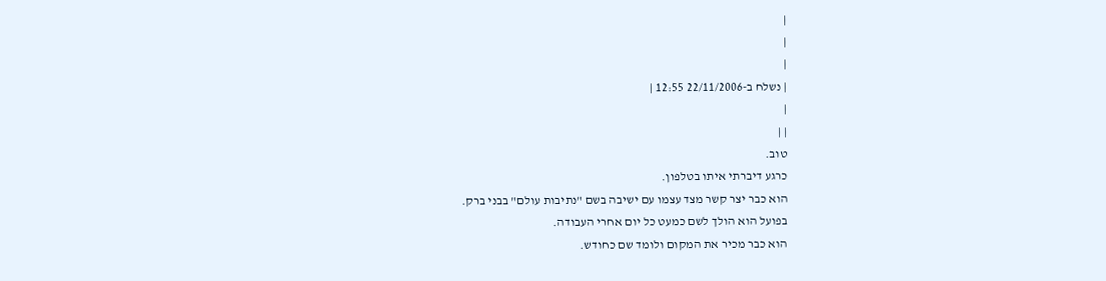|
|
|
| נשלח ב-22/11/2006 12:55 |
|
| |
טוב.
כרגע דיברתי איתו בטלפון.
הוא כבר יצר קשר מצד עצמו עם ישיבה בשם "נתיבות עולם" בבני ברק.
בפועל הוא הולך לשם כמעט כל יום אחרי העבודה.
הוא כבר מכיר את המקום ולומד שם כחודש.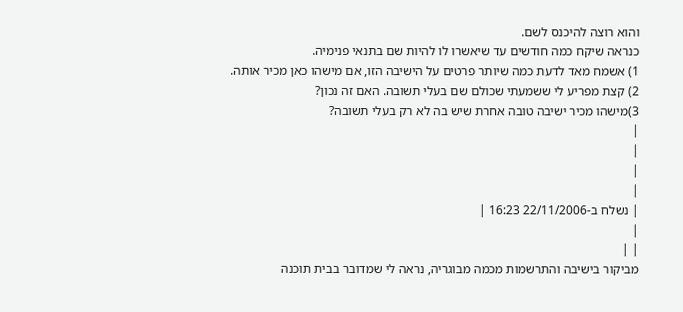והוא רוצה להיכנס לשם.
כנראה שיקח כמה חודשים עד שיאשרו לו להיות שם בתנאי פנימיה.
1) אשמח מאד לדעת כמה שיותר פרטים על הישיבה הזו, אם מישהו כאן מכיר אותה.
2) קצת מפריע לי ששמעתי שכולם שם בעלי תשובה. האם זה נכון?
3)מישהו מכיר ישיבה טובה אחרת שיש בה לא רק בעלי תשובה?
|
|
|
|
| נשלח ב-22/11/2006 16:23 |
|
| |
מביקור בישיבה והתרשמות מכמה מבוגריה, נראה לי שמדובר בבית תוכנה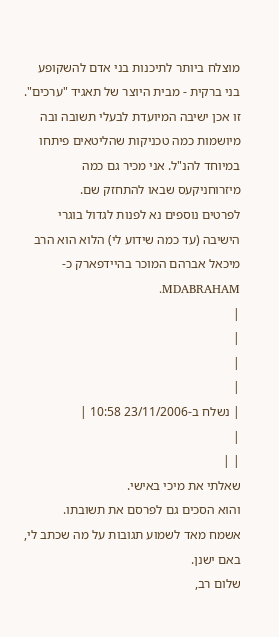מוצלח ביותר לתיכנות בני אדם להשקופע בני ברקית - מבית היוצר של תאגיד "ערכים".
זו אכן ישיבה המיועדת לבעלי תשובה ובה מיושמות כמה טכניקות שהליטאים פיתחו במיוחד להנ"ל. אני מכיר גם כמה מיזרוחניקעס שבאו להתחזק שם.
לפרטים נוספים נא לפנות לגדול בוגרי הישיבה (עד כמה שידוע לי) הלוא הוא הרב מיכאל אברהם המוכר בהיידפארק כ- MDABRAHAM.
|
|
|
|
| נשלח ב-23/11/2006 10:58 |
|
| |
שאלתי את מיכי באישי.
והוא הסכים גם לפרסם את תשובתו.
אשמח מאד לשמוע תגובות על מה שכתב לי, באם ישנן.
שלום רב,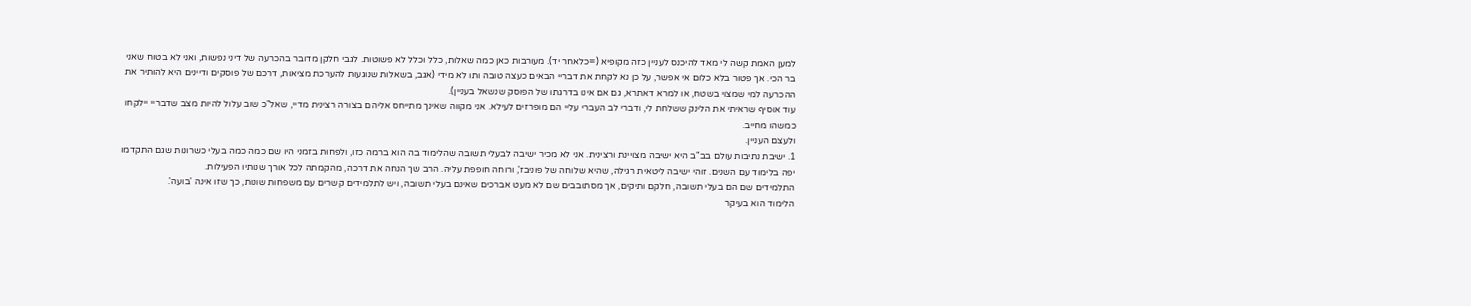למען האמת קשה לי מאד להיכנס לעניין כזה מקופיא (=כלאחר יד). מעורבות כאן כמה שאלות, כלל וכלל לא פשוטות. לגבי חלקן מדובר בהכרעה של דיני נפשות, ואני לא בטוח שאני בר הכי. אך פטור בלא כלום אי אפשר, על כן נא לקחת את דבריי הבאים כעצה טובה ותו לא מידי (אגב, בשאלות שנוגעות להערכת מציאות, דרכם של פוסקים ודיינים היא להותיר את ההכרעה למי שמצוי בשטח, או למרא דאתרא, גם אם אינו בדרגתו של הפוסק שנשאל בעניין).
עוד אוסיף שראיתי את הלינק ששלחת לי, ודברי לב העברי עליי הם מופרזים לעילא. אני מקווה שאינך מתייחס אליהם בצורה רצינית מדיי, שאל"כ שוב עלול להיות מצב שדבריי יילקחו כמשהו מחייב.
ולעצם העניין.
1. ישיבת נתיבות עולם בב"ב היא ישיבה מצויינת ורצינית. אני לא מכיר ישיבה לבעלי תשובה שהלימוד בה הוא ברמה כזו, ולפחות בזמני היו שם כמה כמה בעלי כשרונות שגם התקדמו יפה בלימוד עם השנים. זוהי ישיבה ליטאית רגילה, שהיא שלוחה של פוניבז', ורוחה חופפת עליה. הרב שך הנחה את דרכה, מהקמתה לכל אורך שנותיו הפעילות.
התלמידים שם הם בעלי תשובה, חלקם ותיקים, אך מסתובבים שם לא מעט אברכים שאינם בעלי תשובה, ויש לתלמידים קשרים עם משפחות שונות, כך שזו אינה 'בועה'.
הלימוד הוא בעיקר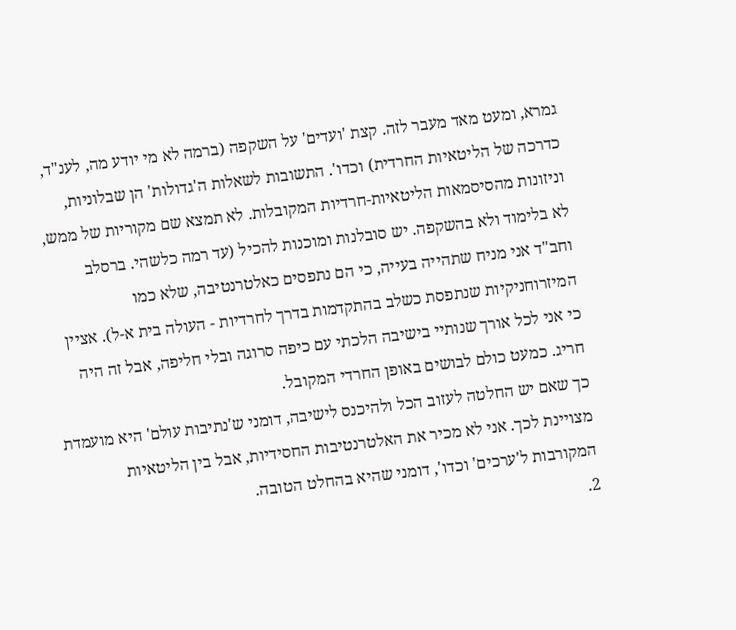גמרא, ומעט מאד מעבר לזה. קצת 'ועדים' על השקפה (ברמה לא מי יודע מה, לענ"ד, כדרכה של הליטאיות החרדית) וכדו'. התשובות לשאלות ה'גדולות' הן שבלוניות, וניזונות מהסיסמאות הליטאיות-חרדיות המקובלות. לא תמצא שם מקוריות של ממש, לא בלימוד ולא בהשקפה. יש סובלנות ומוכנות להכיל (עד רמה כלשהי. ברסלב וחב"ד אני מניח שתהייה בעייה, כי הם נתפסים כאלטרנטיבה, שלא כמו המיזרוחניקיות שנתפסת כשלב בהתקדמות בדרך לחרדיות - העולה בית א-ל). אציין כי אני לכל אורך שנותיי בישיבה הלכתי עם כיפה סרוגה ובלי חליפה, אבל זה היה חריג. כמעט כולם לבושים באופן החרדי המקובל.
כך שאם יש החלטה לעזוב הכל ולהיכנס לישיבה, דומני ש'נתיבות עולם' היא מועמדת מצויינת לכך. אני לא מכיר את האלטרנטיבות החסידיות, אבל בין הליטאיות המקורבות ל'ערכים' וכדו', דומני שהיא בהחלט הטובה.
2.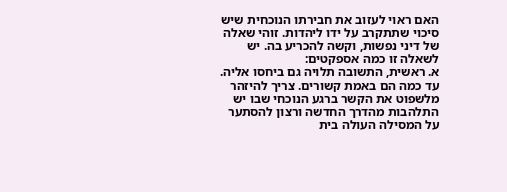האם ראוי לעזוב את חבירתו הנוכחית שיש סיכוי שתתקרב על ידו ליהדות. זוהי שאלה של דיני נפשות, וקשה להכריע בה. יש לשאלה זו כמה אספקטים:
א. ראשית, התשובה תלויה גם ביחסו אליה. עד כמה הם באמת קשורים. צריך להיזהר מלשפוט את הקשר ברגע הנוכחי שבו יש התלהבות מהדרך החדשה ורצון להסתער על המסילה העולה בית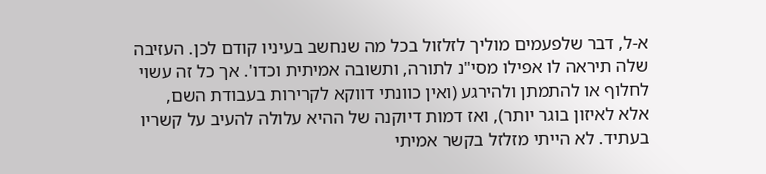א-ל, דבר שלפעמים מוליך לזלזול בכל מה שנחשב בעיניו קודם לכן. העזיבה שלה תיראה לו אפילו מסי"נ לתורה, ותשובה אמיתית וכדו'. אך כל זה עשוי לחלוף או להתמתן ולהירגע (ואין כוונתי דווקא לקרירות בעבודת השם, אלא לאיזון בוגר יותר), ואז דמות דיוקנה של ההיא עלולה להעיב על קשריו בעתיד. לא הייתי מזלזל בקשר אמיתי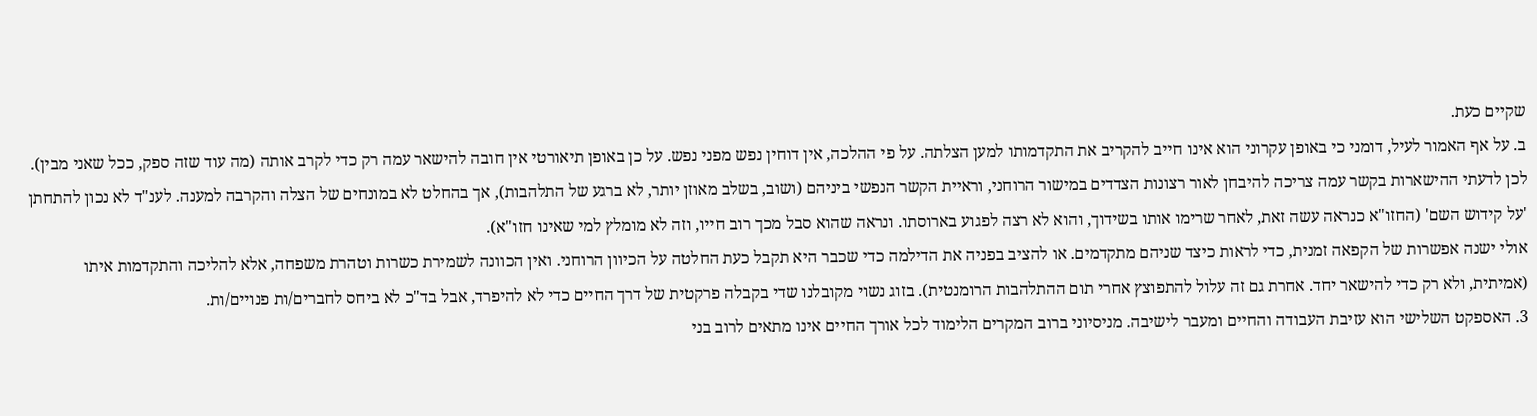שקיים כעת.
ב. על אף האמור לעיל, דומני כי באופן עקרוני הוא אינו חייב להקריב את התקדמותו למען הצלתה. על פי ההלכה, אין דוחין נפש מפני נפש. על כן באופן תיאורטי אין חובה להישאר עמה רק כדי לקרב אותה (מה עוד שזה ספק, ככל שאני מבין).
לכן לדעתי ההישארות בקשר עמה צריכה להיבחן לאור רצונות הצדדים במישור הרוחני, וראיית הקשר הנפשי ביניהם (ושוב, בשלב מאוזן יותר, לא ברגע של התלהבות), אך בהחלט לא במונחים של הצלה והקרבה למענה. לענ"ד לא נכון להתחתן 'על קידוש השם' (החזו"א כנראה עשה זאת, לאחר שרימו אותו בשידוך, והוא לא רצה לפגוע בארוסתו. ונראה שהוא סבל מכך רוב חייו, וזה לא מומלץ למי שאינו חזו"א).
אולי ישנה אפשרות של הקפאה זמנית, כדי לראות כיצד שניהם מתקדמים. או להציב בפניה את הדילמה כדי שכבר היא תקבל כעת החלטה על הכיוון הרוחני. ואין הכוונה לשמירת כשרות וטהרת משפחה, אלא להליכה והתקדמות איתו (אמיתית, ולא רק כדי להישאר יחד. אחרת גם זה עלול להתפוצץ אחרי תום ההתלהבות הרומנטית). בזוג נשוי מקובלנו שדי בקבלה פרקטית של דרך החיים כדי לא להיפרד, אבל בד"כ לא ביחס לחברים/ות פנויים/ות.
3. האספקט השלישי הוא עזיבת העבודה והחיים ומעבר לישיבה. מניסיוני ברוב המקרים הלימוד לכל אורך החיים אינו מתאים לרוב בני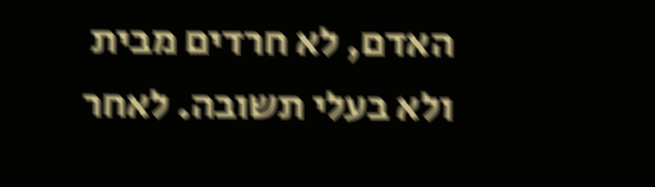האדם, לא חרדים מבית ולא בעלי תשובה. לאחר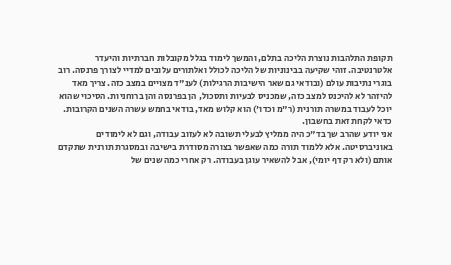תקופת התלהבות נוצרת הליכה בתלם, והמשך לימוד בגלל מקובלות חברתיות והיעדר אלטרנטיבה. זוהי שקיעה בבינוניות של הליכה לכולל ואלתורים עלובים למדיי לצורך פרנסה. רוב בוגרי נתיבות עולם (ובודאי גם שאר הישיבות הרגילות) לענ"ד מצויים במצב כזה. צריך מאד להיזהר לא להיכנס למצב כזה, שמכניס לבעיות ותסכול, הן בפרנסה והן ברוחניות. הסיכוי שהוא יוכל לעבוד במשרה תורנית (ר"מ וכדו') הוא קלוש מאד, בודאי בחמש עשרה השנים הקרובות. כדאי לקחת זאת בחשבון.
אני יודע שהרב שך בד"כ היה ממליץ לבעלי תשובה לא לעזוב עבודה, וגם לא לימודים באוניברסיטה. אלא ללמוד תורה כמה שאפשר בצורה מסודרת בישיבה ובמסגרת תורנית שתקדם אותם (ולא רק דף יומי), אבל להשאיר עוגן בעבודה. רק אחרי כמה שנים של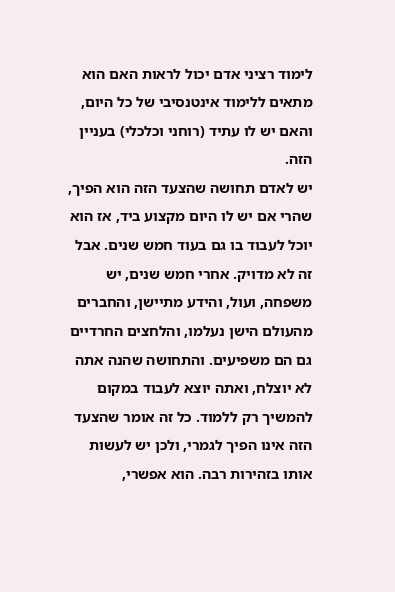לימוד רציני אדם יכול לראות האם הוא מתאים ללימוד אינטנסיבי של כל היום, והאם יש לו עתיד (רוחני וכלכלי) בעניין הזה.
יש לאדם תחושה שהצעד הזה הוא הפיך, שהרי אם יש לו היום מקצוע ביד, אז הוא יוכל לעבוד בו גם בעוד חמש שנים. אבל זה לא מדויק. אחרי חמש שנים, יש משפחה, ועול, והידע מתיישן, והחברים מהעולם הישן נעלמו, והלחצים החרדיים גם הם משפיעים. והתחושה שהנה אתה לא יוצלח, ואתה יוצא לעבוד במקום להמשיך רק ללמוד. כל זה אומר שהצעד הזה אינו הפיך לגמרי, ולכן יש לעשות אותו בזהירות רבה. הוא אפשרי,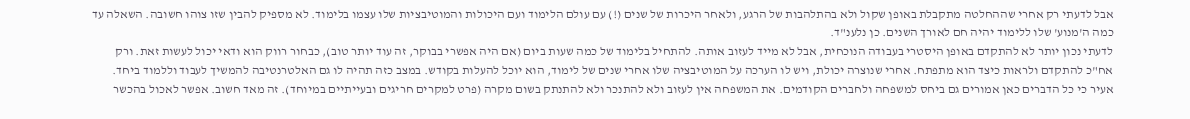אבל לדעתי רק אחרי שההחלטה מתקבלת באופן שקול ולא בהתלהבות של הרגע, ולאחר היכרות של שנים (!) עם עולם הלימוד ועם היכולות והמוטיבציות שלו עצמו בלימוד. לא מספיק להבין שזו צוהו חשובה. השאלה עד כמה ה'מנוע' שלו ללימוד יהיה חם לאורך השנים. כן נלענ"ד.
לדעתי נכון יותר לא להתקדם באופן היסטרי בעבודה הנוכחית, אבל לא מייד לעזוב אותה. להתחיל בלימוד של כמה שעות ביום (אם היה אפשרי בבוקר, זה עוד יותר טוב), כבחור רווק הוא ודאי יכול לעשות זאת. ורק אח"כ להתקדם ולראות כיצד הוא מתפתח. אחרי שנוצרה יכולת, ויש לו הערכה על המוטיבציה שלו אחרי שנים של לימוד, הוא יוכל להעלות בקודש. במצב כזה תהיה לו גם האלטרנטיבה להמשיך לעבוד וללמוד ביחד.
אעיר כי כל הדברים כאן אמורים גם ביחס למשפחה ולחברים הקודמים. את המשפחה אין לעזוב ולא להתנכר ולא להתנתק בשום מקרה (פרט למקרים חריגים ובעייתיים במיוחד). זה מאד חשוב. אפשר לאכול בהכשר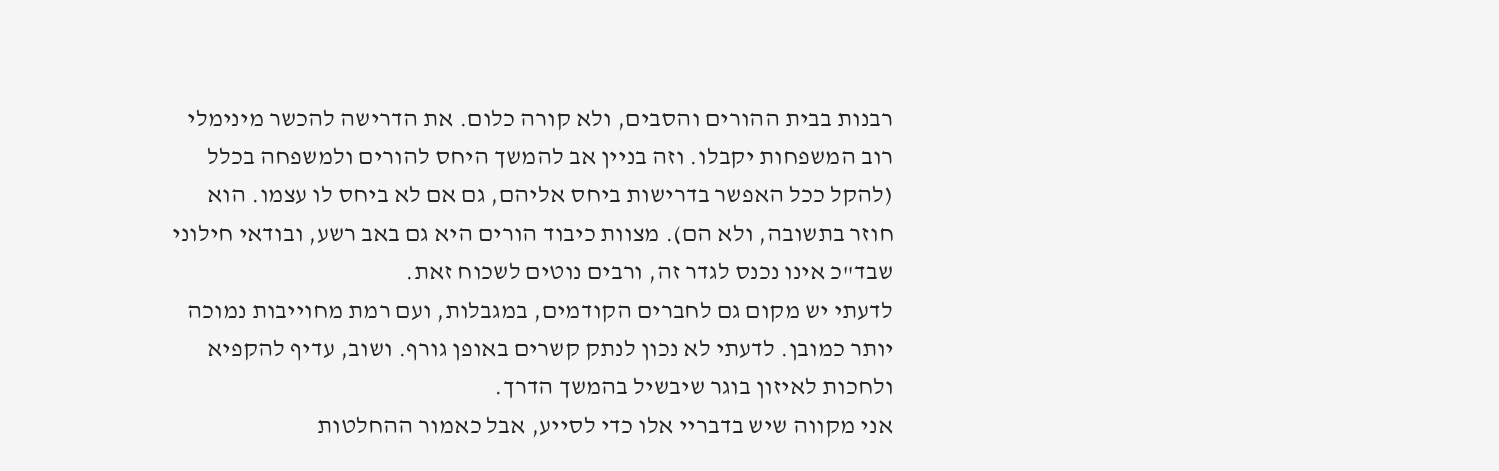רבנות בבית ההורים והסבים, ולא קורה כלום. את הדרישה להכשר מינימלי רוב המשפחות יקבלו. וזה בניין אב להמשך היחס להורים ולמשפחה בכלל (להקל ככל האפשר בדרישות ביחס אליהם, גם אם לא ביחס לו עצמו. הוא חוזר בתשובה, ולא הם). מצוות כיבוד הורים היא גם באב רשע, ובודאי חילוני שבד"כ אינו נכנס לגדר זה, ורבים נוטים לשכוח זאת.
לדעתי יש מקום גם לחברים הקודמים, במגבלות, ועם רמת מחוייבות נמוכה יותר כמובן. לדעתי לא נכון לנתק קשרים באופן גורף. ושוב, עדיף להקפיא ולחכות לאיזון בוגר שיבשיל בהמשך הדרך.
אני מקווה שיש בדבריי אלו כדי לסייע, אבל כאמור ההחלטות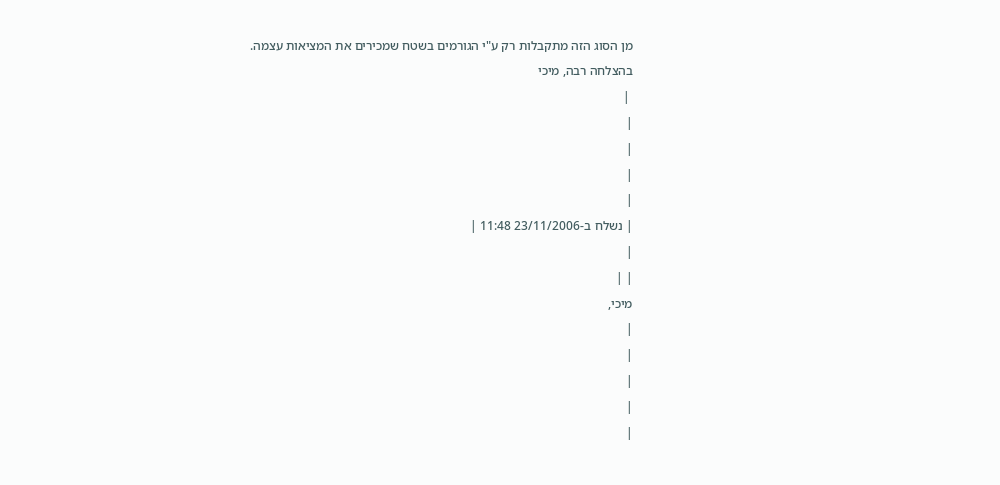מן הסוג הזה מתקבלות רק ע"י הגורמים בשטח שמכירים את המציאות עצמה.
בהצלחה רבה, מיכי
 |
|
|
|
|
| נשלח ב-23/11/2006 11:48 |
|
| |
מיכי,
|
|
|
|
|